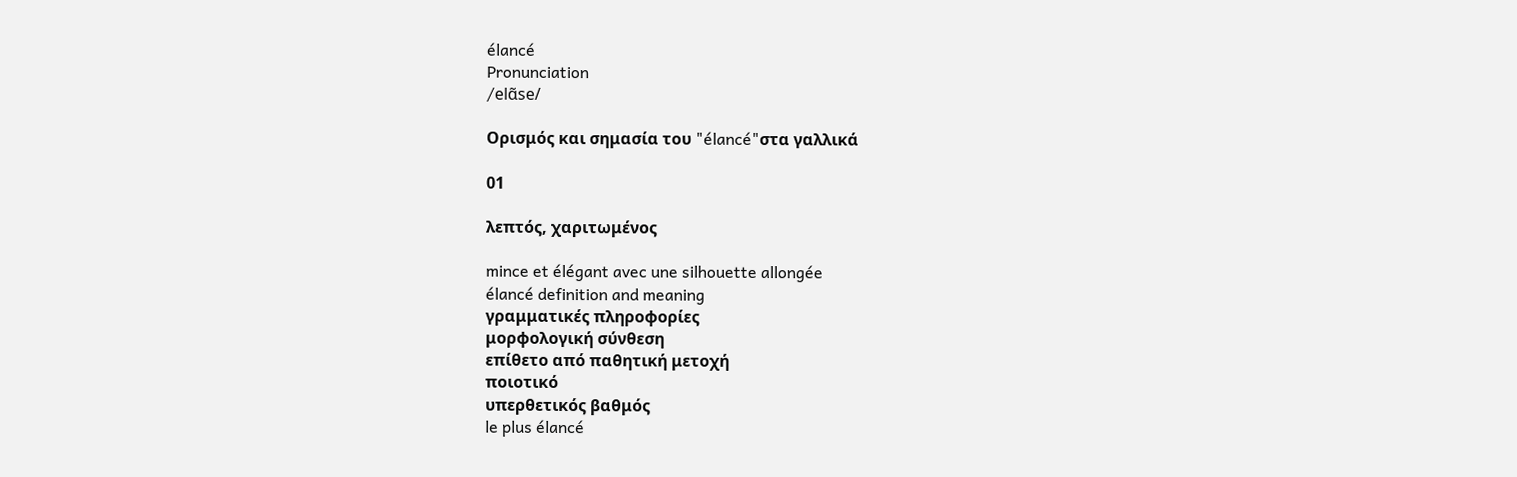élancé
Pronunciation
/elɑ̃se/

Ορισμός και σημασία του "élancé"στα γαλλικά

01

λεπτός, χαριτωμένος

mince et élégant avec une silhouette allongée
élancé definition and meaning
γραμματικές πληροφορίες
μορφολογική σύνθεση
επίθετο από παθητική μετοχή
ποιοτικό
υπερθετικός βαθμός
le plus élancé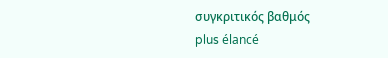συγκριτικός βαθμός
plus élancé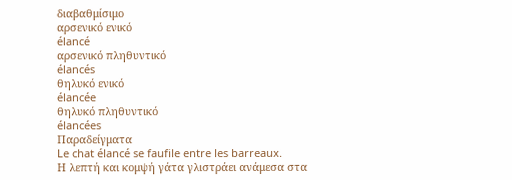διαβαθμίσιμο
αρσενικό ενικό
élancé
αρσενικό πληθυντικό
élancés
θηλυκό ενικό
élancée
θηλυκό πληθυντικό
élancées
Παραδείγματα
Le chat élancé se faufile entre les barreaux.
Η λεπτή και κομψή γάτα γλιστράει ανάμεσα στα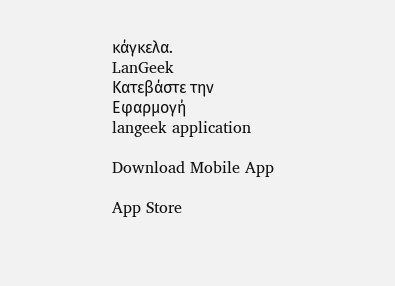κάγκελα.
LanGeek
Κατεβάστε την Εφαρμογή
langeek application

Download Mobile App

App Store